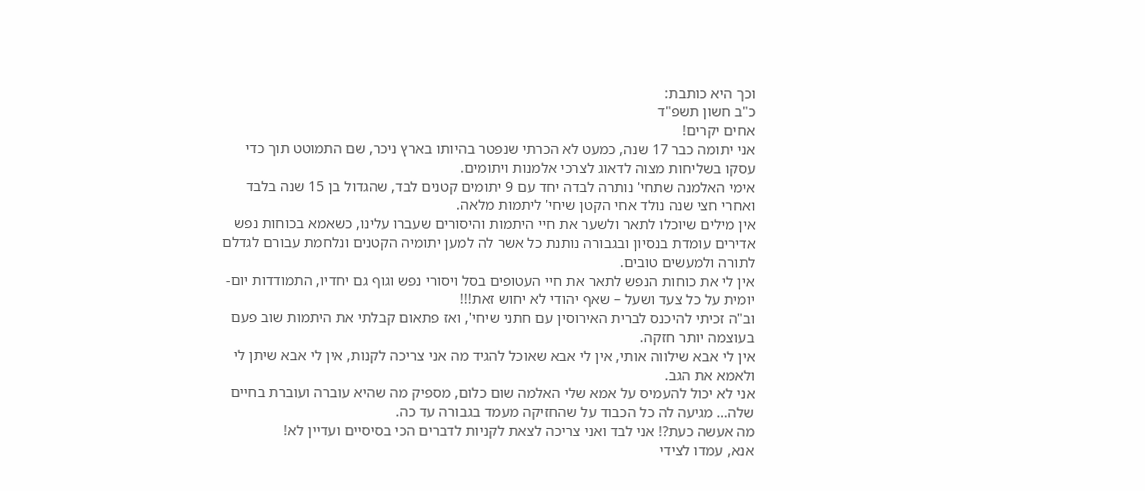וכך היא כותבת:
כ"ב חשון תשפ"ד
אחים יקרים!
אני יתומה כבר 17 שנה, כמעט לא הכרתי שנפטר בהיותו בארץ ניכר, שם התמוטט תוך כדי עסקו בשליחות מצוה לדאוג לצרכי אלמנות ויתומים.
אימי האלמנה שתחי' נותרה לבדה יחד עם 9 יתומים קטנים לבד, שהגדול בן 15 שנה בלבד ואחרי חצי שנה נולד אחי הקטן שיחי' ליתמות מלאה.
אין מילים שיוכלו לתאר ולשער את חיי היתמות והיסורים שעברו עלינו, כשאמא בכוחות נפש אדירים עומדת בנסיון ובגבורה נותנת כל אשר לה למען יתומיה הקטנים ונלחמת עבורם לגדלם לתורה ולמעשים טובים.
אין לי את כוחות הנפש לתאר את חיי העטופים בסל ויסורי נפש וגוף גם יחדיו, התמודדות יום-יומית על כל צעד ושעל – שאף יהודי לא יחוש זאת!!!
וב"ה זכיתי להיכנס לברית האירוסין עם חתני שיחי', ואז פתאום קבלתי את היתמות שוב פעם בעוצמה יותר חזקה.
אין לי אבא שילווה אותי, אין לי אבא שאוכל להגיד מה אני צריכה לקנות, אין לי אבא שיתן לי ולאמא את הגב.
אני לא יכול להעמיס על אמא שלי האלמה שום כלום, מספיק מה שהיא עוברה ועוברת בחיים שלה… מגיעה לה כל הכבוד על שהחזיקה מעמד בגבורה עד כה.
מה אעשה כעת?! אני לבד ואני צריכה לצאת לקניות לדברים הכי בסיסיים ועדיין לא!
אנא, עמדו לצידי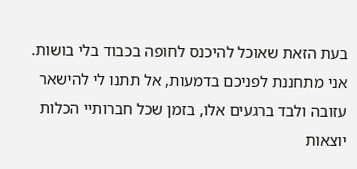בעת הזאת שאוכל להיכנס לחופה בכבוד בלי בושות.
אני מתחננת לפניכם בדמעות, אל תתנו לי להישאר עזובה ולבד ברגעים אלו, בזמן שכל חברותיי הכלות יוצאות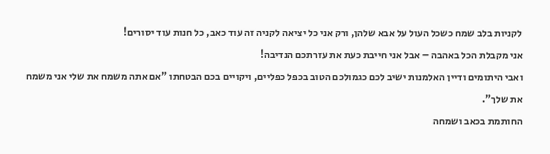לקניות בלב שמח כשכל העול על אבא שלהן, ורק אני כל יציאה לקניה זה עוד כאב, כל חנות עוד יסורים!
אני מקבלת הכל באהבה – אבל אני חייבת כעת את עזרתכם הנדיבה!
ואבי היתומים ודיין האלמנות ישיב לכם כגמולכם הטוב בכפל כפליים, ויקויים בכם הבטחתו "אם אתה משמח את שלי אני משמח את שלך".
החותמת בכאב ושמחה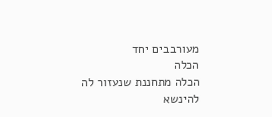מעורבבים יחד
הכלה
הכלה מתחננת שנעזור לה להינשא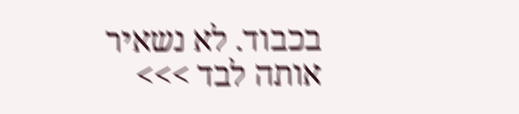בכבוד. לא נשאיר אותה לבד >>>